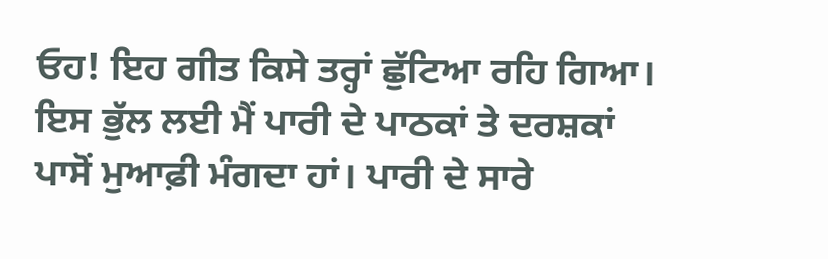ਓਹ! ਇਹ ਗੀਤ ਕਿਸੇ ਤਰ੍ਹਾਂ ਛੁੱਟਿਆ ਰਹਿ ਗਿਆ। ਇਸ ਭੁੱਲ ਲਈ ਮੈਂ ਪਾਰੀ ਦੇ ਪਾਠਕਾਂ ਤੇ ਦਰਸ਼ਕਾਂ ਪਾਸੋਂ ਮੁਆਫ਼ੀ ਮੰਗਦਾ ਹਾਂ। ਪਾਰੀ ਦੇ ਸਾਰੇ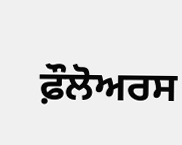ਫ਼ੌਲੋਅਰਸ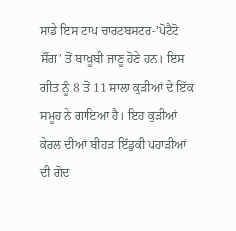ਸਾਡੇ ਇਸ ਟਾਪ ਚਾਰਟਬਸਟਰ-'ਪੋਟੈਟੋ ਸੌਂਗ' ਤੋਂ ਬਾਖ਼ੂਬੀ ਜਾਣੂ ਹੋਣੇ ਹਨ। ਇਸ ਗੀਤ ਨੂੰ 8 ਤੋਂ 11 ਸਾਲਾ ਕੁੜੀਆਂ ਦੇ ਇੱਕ ਸਮੂਹ ਨੇ ਗਾਇਆ ਹੈ। ਇਹ ਕੁੜੀਆਂ ਕੇਰਲ ਦੀਆਂ ਬੀਹੜ ਇੱਡੁਕੀ ਪਹਾੜੀਆਂ ਦੀ ਗੋਦ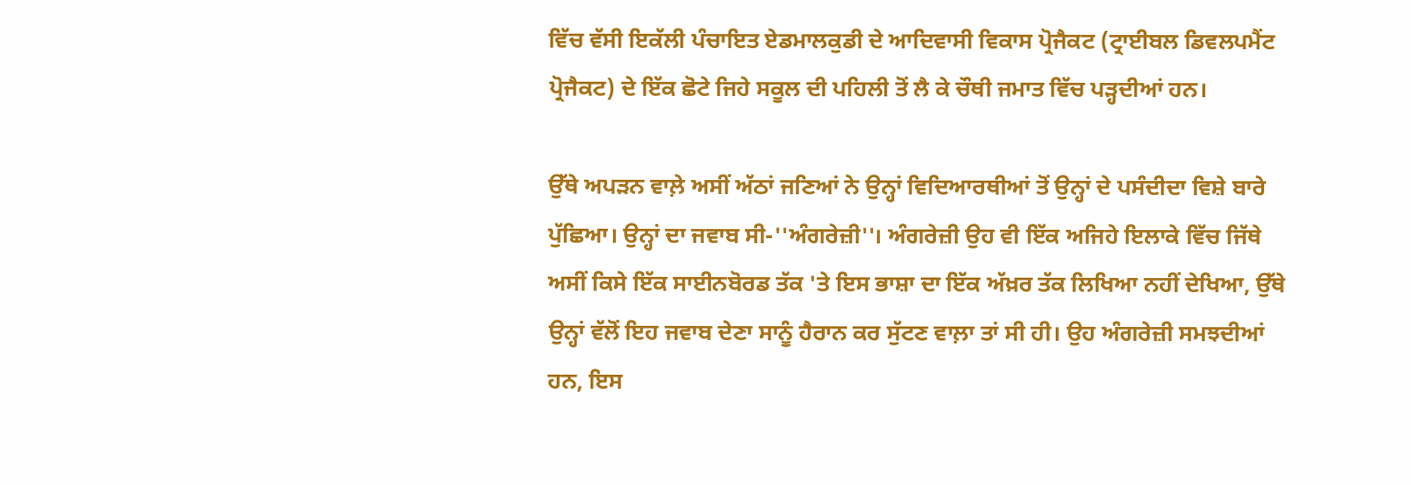ਵਿੱਚ ਵੱਸੀ ਇਕੱਲੀ ਪੰਚਾਇਤ ਏਡਮਾਲਕੁਡੀ ਦੇ ਆਦਿਵਾਸੀ ਵਿਕਾਸ ਪ੍ਰੋਜੈਕਟ (ਟ੍ਰਾਈਬਲ ਡਿਵਲਪਮੈਂਟ ਪ੍ਰੋਜੈਕਟ) ਦੇ ਇੱਕ ਛੋਟੇ ਜਿਹੇ ਸਕੂਲ ਦੀ ਪਹਿਲੀ ਤੋਂ ਲੈ ਕੇ ਚੌਥੀ ਜਮਾਤ ਵਿੱਚ ਪੜ੍ਹਦੀਆਂ ਹਨ।

ਉੱਥੇ ਅਪੜਨ ਵਾਲ਼ੇ ਅਸੀਂ ਅੱਠਾਂ ਜਣਿਆਂ ਨੇ ਉਨ੍ਹਾਂ ਵਿਦਿਆਰਥੀਆਂ ਤੋਂ ਉਨ੍ਹਾਂ ਦੇ ਪਸੰਦੀਦਾ ਵਿਸ਼ੇ ਬਾਰੇ ਪੁੱਛਿਆ। ਉਨ੍ਹਾਂ ਦਾ ਜਵਾਬ ਸੀ-''ਅੰਗਰੇਜ਼ੀ''। ਅੰਗਰੇਜ਼ੀ ਉਹ ਵੀ ਇੱਕ ਅਜਿਹੇ ਇਲਾਕੇ ਵਿੱਚ ਜਿੱਥੇ ਅਸੀਂ ਕਿਸੇ ਇੱਕ ਸਾਈਨਬੋਰਡ ਤੱਕ 'ਤੇ ਇਸ ਭਾਸ਼ਾ ਦਾ ਇੱਕ ਅੱਖ਼ਰ ਤੱਕ ਲਿਖਿਆ ਨਹੀਂ ਦੇਖਿਆ, ਉੱਥੇ ਉਨ੍ਹਾਂ ਵੱਲੋਂ ਇਹ ਜਵਾਬ ਦੇਣਾ ਸਾਨੂੰ ਹੈਰਾਨ ਕਰ ਸੁੱਟਣ ਵਾਲ਼ਾ ਤਾਂ ਸੀ ਹੀ। ਉਹ ਅੰਗਰੇਜ਼ੀ ਸਮਝਦੀਆਂ ਹਨ, ਇਸ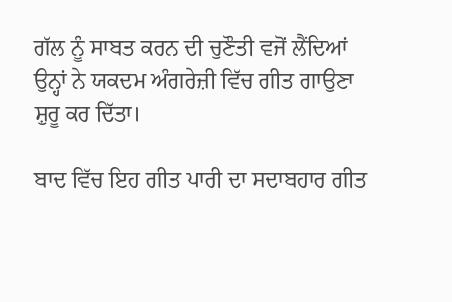ਗੱਲ ਨੂੰ ਸਾਬਤ ਕਰਨ ਦੀ ਚੁਣੌਤੀ ਵਜੋਂ ਲੈਂਦਿਆਂ ਉਨ੍ਹਾਂ ਨੇ ਯਕਦਮ ਅੰਗਰੇਜ਼ੀ ਵਿੱਚ ਗੀਤ ਗਾਉਣਾ ਸ਼ੁਰੂ ਕਰ ਦਿੱਤਾ।

ਬਾਦ ਵਿੱਚ ਇਹ ਗੀਤ ਪਾਰੀ ਦਾ ਸਦਾਬਹਾਰ ਗੀਤ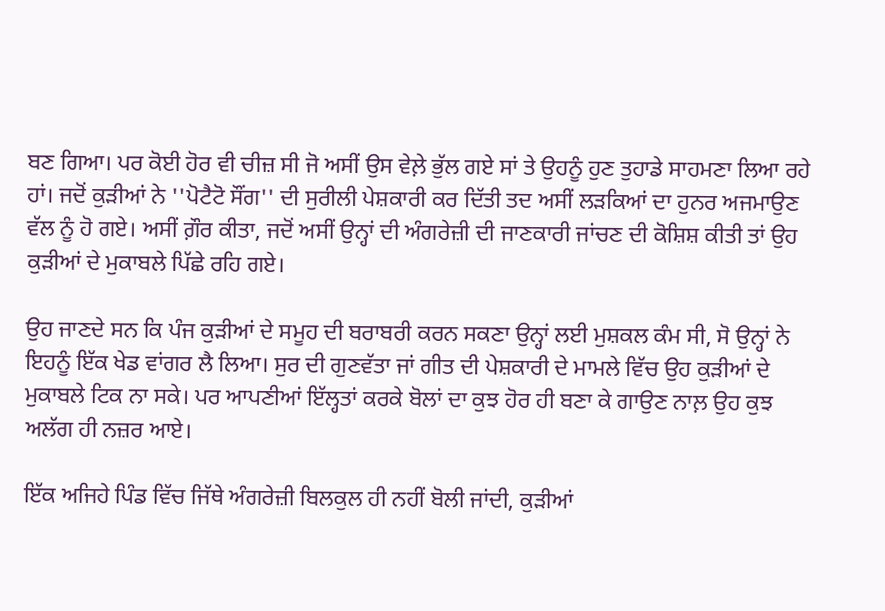ਬਣ ਗਿਆ। ਪਰ ਕੋਈ ਹੋਰ ਵੀ ਚੀਜ਼ ਸੀ ਜੋ ਅਸੀਂ ਉਸ ਵੇਲ਼ੇ ਭੁੱਲ ਗਏ ਸਾਂ ਤੇ ਉਹਨੂੰ ਹੁਣ ਤੁਹਾਡੇ ਸਾਹਮਣਾ ਲਿਆ ਰਹੇ ਹਾਂ। ਜਦੋਂ ਕੁੜੀਆਂ ਨੇ ''ਪੋਟੈਟੋ ਸੌਂਗ'' ਦੀ ਸੁਰੀਲੀ ਪੇਸ਼ਕਾਰੀ ਕਰ ਦਿੱਤੀ ਤਦ ਅਸੀਂ ਲੜਕਿਆਂ ਦਾ ਹੁਨਰ ਅਜਮਾਉਣ ਵੱਲ ਨੂੰ ਹੋ ਗਏ। ਅਸੀਂ ਗ਼ੌਰ ਕੀਤਾ, ਜਦੋਂ ਅਸੀਂ ਉਨ੍ਹਾਂ ਦੀ ਅੰਗਰੇਜ਼ੀ ਦੀ ਜਾਣਕਾਰੀ ਜਾਂਚਣ ਦੀ ਕੋਸ਼ਿਸ਼ ਕੀਤੀ ਤਾਂ ਉਹ ਕੁੜੀਆਂ ਦੇ ਮੁਕਾਬਲੇ ਪਿੱਛੇ ਰਹਿ ਗਏ।

ਉਹ ਜਾਣਦੇ ਸਨ ਕਿ ਪੰਜ ਕੁੜੀਆਂ ਦੇ ਸਮੂਹ ਦੀ ਬਰਾਬਰੀ ਕਰਨ ਸਕਣਾ ਉਨ੍ਹਾਂ ਲਈ ਮੁਸ਼ਕਲ ਕੰਮ ਸੀ, ਸੋ ਉਨ੍ਹਾਂ ਨੇ ਇਹਨੂੰ ਇੱਕ ਖੇਡ ਵਾਂਗਰ ਲੈ ਲਿਆ। ਸੁਰ ਦੀ ਗੁਣਵੱਤਾ ਜਾਂ ਗੀਤ ਦੀ ਪੇਸ਼ਕਾਰੀ ਦੇ ਮਾਮਲੇ ਵਿੱਚ ਉਹ ਕੁੜੀਆਂ ਦੇ ਮੁਕਾਬਲੇ ਟਿਕ ਨਾ ਸਕੇ। ਪਰ ਆਪਣੀਆਂ ਇੱਲ੍ਹਤਾਂ ਕਰਕੇ ਬੋਲਾਂ ਦਾ ਕੁਝ ਹੋਰ ਹੀ ਬਣਾ ਕੇ ਗਾਉਣ ਨਾਲ਼ ਉਹ ਕੁਝ ਅਲੱਗ ਹੀ ਨਜ਼ਰ ਆਏ।

ਇੱਕ ਅਜਿਹੇ ਪਿੰਡ ਵਿੱਚ ਜਿੱਥੇ ਅੰਗਰੇਜ਼ੀ ਬਿਲਕੁਲ ਹੀ ਨਹੀਂ ਬੋਲੀ ਜਾਂਦੀ, ਕੁੜੀਆਂ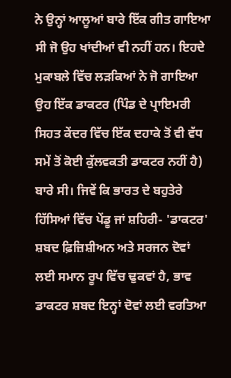ਨੇ ਉਨ੍ਹਾਂ ਆਲੂਆਂ ਬਾਰੇ ਇੱਕ ਗੀਤ ਗਾਇਆ ਸੀ ਜੋ ਉਹ ਖਾਂਦੀਆਂ ਵੀ ਨਹੀਂ ਹਨ। ਇਹਦੇ ਮੁਕਾਬਲੇ ਵਿੱਚ ਲੜਕਿਆਂ ਨੇ ਜੋ ਗਾਇਆ ਉਹ ਇੱਕ ਡਾਕਟਰ (ਪਿੰਡ ਦੇ ਪ੍ਰਾਇਮਰੀ ਸਿਹਤ ਕੇਂਦਰ ਵਿੱਚ ਇੱਕ ਦਹਾਕੇ ਤੋਂ ਵੀ ਵੱਧ ਸਮੇਂ ਤੋਂ ਕੋਈ ਕੁੱਲਵਕਤੀ ਡਾਕਟਰ ਨਹੀਂ ਹੈ) ਬਾਰੇ ਸੀ। ਜਿਵੇਂ ਕਿ ਭਾਰਤ ਦੇ ਬਹੁਤੇਰੇ ਹਿੱਸਿਆਂ ਵਿੱਚ ਪੇਂਡੂ ਜਾਂ ਸ਼ਹਿਰੀ- 'ਡਾਕਟਰ' ਸ਼ਬਦ ਫ਼ਿਜ਼ਿਸ਼ੀਅਨ ਅਤੇ ਸਰਜਨ ਦੋਵਾਂ ਲਈ ਸਮਾਨ ਰੂਪ ਵਿੱਚ ਢੁਕਵਾਂ ਹੈ, ਭਾਵ ਡਾਕਟਰ ਸ਼ਬਦ ਇਨ੍ਹਾਂ ਦੋਵਾਂ ਲਈ ਵਰਤਿਆ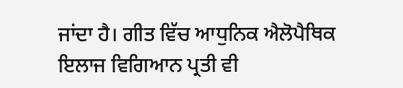ਜਾਂਦਾ ਹੈ। ਗੀਤ ਵਿੱਚ ਆਧੁਨਿਕ ਐਲੋਪੈਥਿਕ ਇਲਾਜ ਵਿਗਿਆਨ ਪ੍ਰਤੀ ਵੀ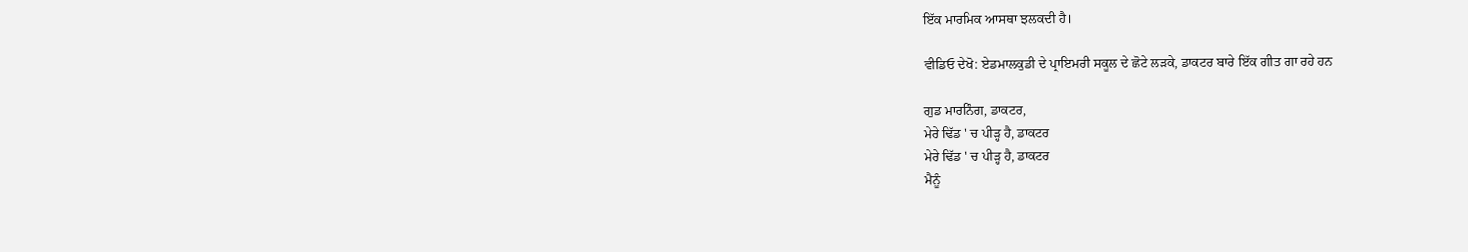ਇੱਕ ਮਾਰਮਿਕ ਆਸਥਾ ਝਲਕਦੀ ਹੈ।

ਵੀਡਿਓ ਦੇਖੋ: ਏਡਮਾਲਕੁਡੀ ਦੇ ਪ੍ਰਾਇਮਰੀ ਸਕੂਲ ਦੇ ਛੋਟੇ ਲੜਕੇ, ਡਾਕਟਰ ਬਾਰੇ ਇੱਕ ਗੀਤ ਗਾ ਰਹੇ ਹਨ

ਗੁਡ ਮਾਰਨਿੰਗ, ਡਾਕਟਰ,
ਮੇਰੇ ਢਿੱਡ ' ਚ ਪੀੜ੍ਹ ਹੈ, ਡਾਕਟਰ
ਮੇਰੇ ਢਿੱਡ ' ਚ ਪੀੜ੍ਹ ਹੈ, ਡਾਕਟਰ
ਮੈਨੂੰ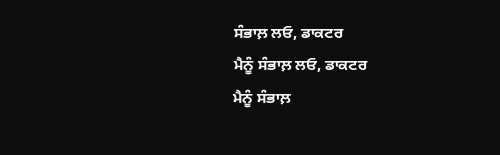ਸੰਭਾਲ਼ ਲਓ, ਡਾਕਟਰ
ਮੈਨੂੰ ਸੰਭਾਲ਼ ਲਓ, ਡਾਕਟਰ
ਮੈਨੂੰ ਸੰਭਾਲ਼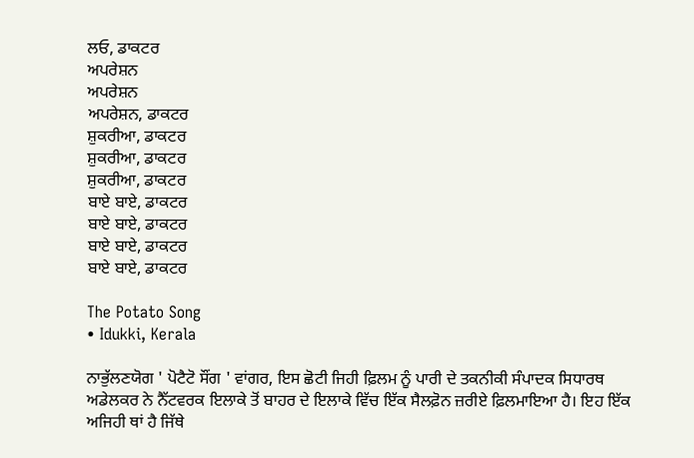ਲਓ, ਡਾਕਟਰ
ਅਪਰੇਸ਼ਨ
ਅਪਰੇਸ਼ਨ
ਅਪਰੇਸ਼ਨ, ਡਾਕਟਰ
ਸ਼ੁਕਰੀਆ, ਡਾਕਟਰ
ਸ਼ੁਕਰੀਆ, ਡਾਕਟਰ
ਸ਼ੁਕਰੀਆ, ਡਾਕਟਰ
ਬਾਏ ਬਾਏ, ਡਾਕਟਰ
ਬਾਏ ਬਾਏ, ਡਾਕਟਰ
ਬਾਏ ਬਾਏ, ਡਾਕਟਰ
ਬਾਏ ਬਾਏ, ਡਾਕਟਰ

The Potato Song
• Idukki, Kerala

ਨਾਭੁੱਲਣਯੋਗ ' ਪੋਟੈਟੋ ਸੌਂਗ ' ਵਾਂਗਰ, ਇਸ ਛੋਟੀ ਜਿਹੀ ਫ਼ਿਲਮ ਨੂੰ ਪਾਰੀ ਦੇ ਤਕਨੀਕੀ ਸੰਪਾਦਕ ਸਿਧਾਰਥ ਅਡੇਲਕਰ ਨੇ ਨੈੱਟਵਰਕ ਇਲਾਕੇ ਤੋਂ ਬਾਹਰ ਦੇ ਇਲਾਕੇ ਵਿੱਚ ਇੱਕ ਸੈਲਫ਼ੋਨ ਜ਼ਰੀਏ ਫ਼ਿਲਮਾਇਆ ਹੈ। ਇਹ ਇੱਕ ਅਜਿਹੀ ਥਾਂ ਹੈ ਜਿੱਥੇ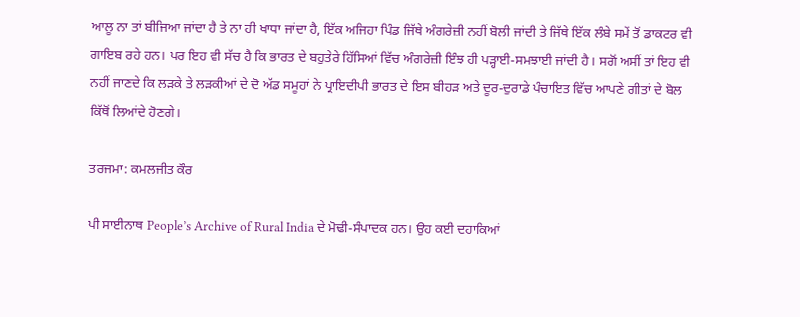ਆਲੂ ਨਾ ਤਾਂ ਬੀਜਿਆ ਜਾਂਦਾ ਹੈ ਤੇ ਨਾ ਹੀ ਖਾਧਾ ਜਾਂਦਾ ਹੈ, ਇੱਕ ਅਜਿਹਾ ਪਿੰਡ ਜਿੱਥੇ ਅੰਗਰੇਜ਼ੀ ਨਹੀਂ ਬੋਲੀ ਜਾਂਦੀ ਤੇ ਜਿੱਥੇ ਇੱਕ ਲੰਬੇ ਸਮੇਂ ਤੋਂ ਡਾਕਟਰ ਵੀ ਗਾਇਬ ਰਹੇ ਹਨ। ਪਰ ਇਹ ਵੀ ਸੱਚ ਹੈ ਕਿ ਭਾਰਤ ਦੇ ਬਹੁਤੇਰੇ ਹਿੱਸਿਆਂ ਵਿੱਚ ਅੰਗਰੇਜ਼ੀ ਇੰਝ ਹੀ ਪੜ੍ਹਾਈ-ਸਮਝਾਈ ਜਾਂਦੀ ਹੈ। ਸਗੋਂ ਅਸੀਂ ਤਾਂ ਇਹ ਵੀ ਨਹੀਂ ਜਾਣਦੇ ਕਿ ਲੜਕੇ ਤੇ ਲੜਕੀਆਂ ਦੇ ਦੋ ਅੱਡ ਸਮੂਹਾਂ ਨੇ ਪ੍ਰਾਇਦੀਪੀ ਭਾਰਤ ਦੇ ਇਸ ਬੀਹੜ ਅਤੇ ਦੂਰ-ਦੁਰਾਡੇ ਪੰਚਾਇਤ ਵਿੱਚ ਆਪਣੇ ਗੀਤਾਂ ਦੇ ਬੋਲ ਕਿੱਥੋਂ ਲਿਆਂਦੇ ਹੋਣਗੇ।

ਤਰਜਮਾ: ਕਮਲਜੀਤ ਕੌਰ

ਪੀ ਸਾਈਨਾਥ People’s Archive of Rural India ਦੇ ਮੋਢੀ-ਸੰਪਾਦਕ ਹਨ। ਉਹ ਕਈ ਦਹਾਕਿਆਂ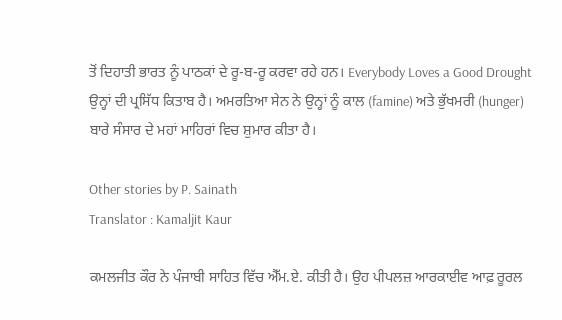ਤੋਂ ਦਿਹਾਤੀ ਭਾਰਤ ਨੂੰ ਪਾਠਕਾਂ ਦੇ ਰੂ-ਬ-ਰੂ ਕਰਵਾ ਰਹੇ ਹਨ। Everybody Loves a Good Drought ਉਨ੍ਹਾਂ ਦੀ ਪ੍ਰਸਿੱਧ ਕਿਤਾਬ ਹੈ। ਅਮਰਤਿਆ ਸੇਨ ਨੇ ਉਨ੍ਹਾਂ ਨੂੰ ਕਾਲ (famine) ਅਤੇ ਭੁੱਖਮਰੀ (hunger) ਬਾਰੇ ਸੰਸਾਰ ਦੇ ਮਹਾਂ ਮਾਹਿਰਾਂ ਵਿਚ ਸ਼ੁਮਾਰ ਕੀਤਾ ਹੈ।

Other stories by P. Sainath
Translator : Kamaljit Kaur

ਕਮਲਜੀਤ ਕੌਰ ਨੇ ਪੰਜਾਬੀ ਸਾਹਿਤ ਵਿੱਚ ਐੱਮ.ਏ. ਕੀਤੀ ਹੈ। ਉਹ ਪੀਪਲਜ਼ ਆਰਕਾਈਵ ਆਫ਼ ਰੂਰਲ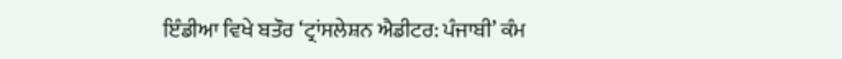ਇੰਡੀਆ ਵਿਖੇ ਬਤੌਰ ‘ਟ੍ਰਾਂਸਲੇਸ਼ਨ ਐਡੀਟਰ: ਪੰਜਾਬੀ’ ਕੰਮ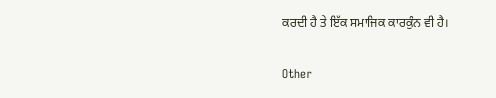ਕਰਦੀ ਹੈ ਤੇ ਇੱਕ ਸਮਾਜਿਕ ਕਾਰਕੁੰਨ ਵੀ ਹੈ।

Other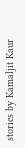stories by Kamaljit Kaur